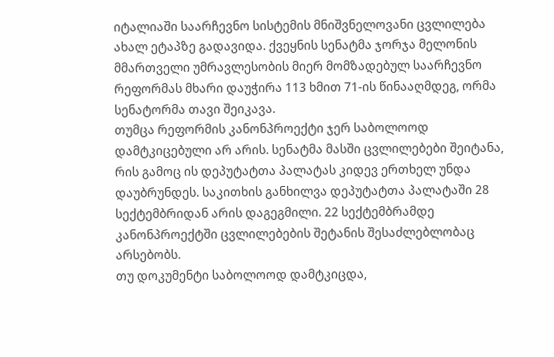იტალიაში საარჩევნო სისტემის მნიშვნელოვანი ცვლილება ახალ ეტაპზე გადავიდა. ქვეყნის სენატმა ჯორჯა მელონის მმართველი უმრავლესობის მიერ მომზადებულ საარჩევნო რეფორმას მხარი დაუჭირა 113 ხმით 71-ის წინააღმდეგ, ორმა სენატორმა თავი შეიკავა.
თუმცა რეფორმის კანონპროექტი ჯერ საბოლოოდ დამტკიცებული არ არის. სენატმა მასში ცვლილებები შეიტანა, რის გამოც ის დეპუტატთა პალატას კიდევ ერთხელ უნდა დაუბრუნდეს. საკითხის განხილვა დეპუტატთა პალატაში 28 სექტემბრიდან არის დაგეგმილი. 22 სექტემბრამდე კანონპროექტში ცვლილებების შეტანის შესაძლებლობაც არსებობს.
თუ დოკუმენტი საბოლოოდ დამტკიცდა,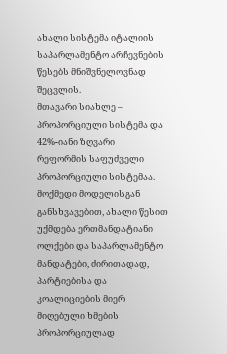ახალი სისტემა იტალიის საპარლამენტო არჩევნების წესებს მნიშვნელოვნად შეცვლის.
მთავარი სიახლე – პროპორციული სისტემა და 42%-იანი ზღვარი
რეფორმის საფუძველი პროპორციული სისტემაა. მოქმედი მოდელისგან განსხვავებით, ახალი წესით უქმდება ერთმანდატიანი ოლქები და საპარლამენტო მანდატები, ძირითადად, პარტიებისა და კოალიციების მიერ მიღებული ხმების პროპორციულად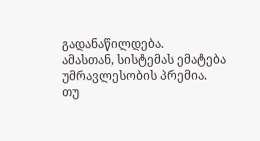გადანაწილდება.
ამასთან, სისტემას ემატება უმრავლესობის პრემია.
თუ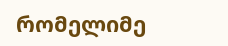რომელიმე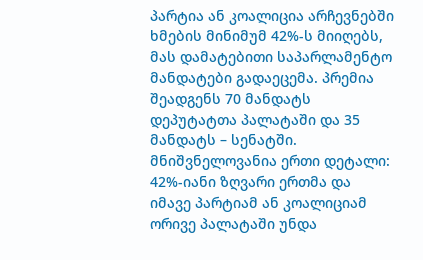პარტია ან კოალიცია არჩევნებში ხმების მინიმუმ 42%-ს მიიღებს, მას დამატებითი საპარლამენტო მანდატები გადაეცემა. პრემია შეადგენს 70 მანდატს დეპუტატთა პალატაში და 35 მანდატს – სენატში.
მნიშვნელოვანია ერთი დეტალი: 42%-იანი ზღვარი ერთმა და იმავე პარტიამ ან კოალიციამ ორივე პალატაში უნდა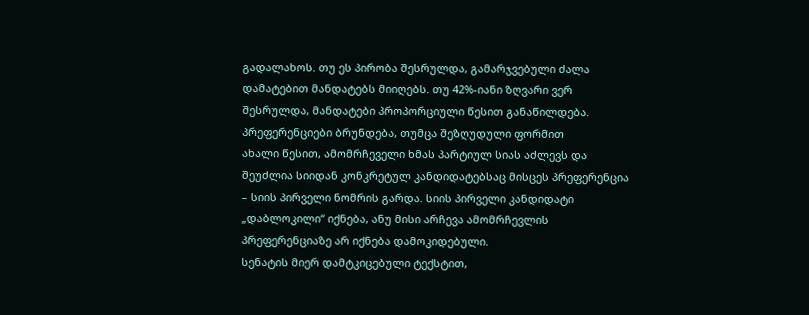გადალახოს. თუ ეს პირობა შესრულდა, გამარჯვებული ძალა დამატებით მანდატებს მიიღებს. თუ 42%-იანი ზღვარი ვერ შესრულდა, მანდატები პროპორციული წესით განაწილდება.
პრეფერენციები ბრუნდება, თუმცა შეზღუდული ფორმით
ახალი წესით, ამომრჩეველი ხმას პარტიულ სიას აძლევს და შეუძლია სიიდან კონკრეტულ კანდიდატებსაც მისცეს პრეფერენცია – სიის პირველი ნომრის გარდა. სიის პირველი კანდიდატი „დაბლოკილი“ იქნება, ანუ მისი არჩევა ამომრჩევლის პრეფერენციაზე არ იქნება დამოკიდებული.
სენატის მიერ დამტკიცებული ტექსტით,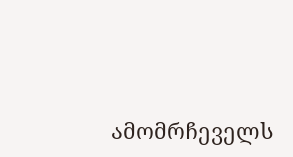ამომრჩეველს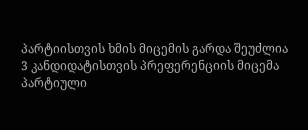პარტიისთვის ხმის მიცემის გარდა შეუძლია 3 კანდიდატისთვის პრეფერენციის მიცემა პარტიული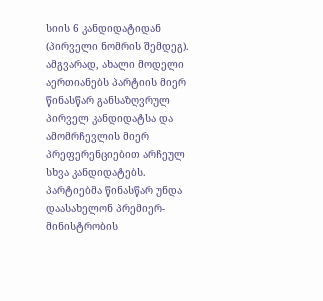სიის 6 კანდიდატიდან (პირველი ნომრის შემდეგ). ამგვარად, ახალი მოდელი აერთიანებს პარტიის მიერ წინასწარ განსაზღვრულ პირველ კანდიდატსა და ამომრჩევლის მიერ პრეფერენციებით არჩეულ სხვა კანდიდატებს.
პარტიებმა წინასწარ უნდა დაასახელონ პრემიერ-მინისტრობის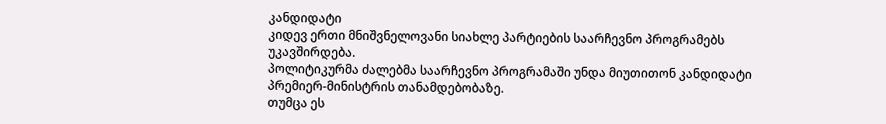კანდიდატი
კიდევ ერთი მნიშვნელოვანი სიახლე პარტიების საარჩევნო პროგრამებს უკავშირდება.
პოლიტიკურმა ძალებმა საარჩევნო პროგრამაში უნდა მიუთითონ კანდიდატი პრემიერ-მინისტრის თანამდებობაზე.
თუმცა ეს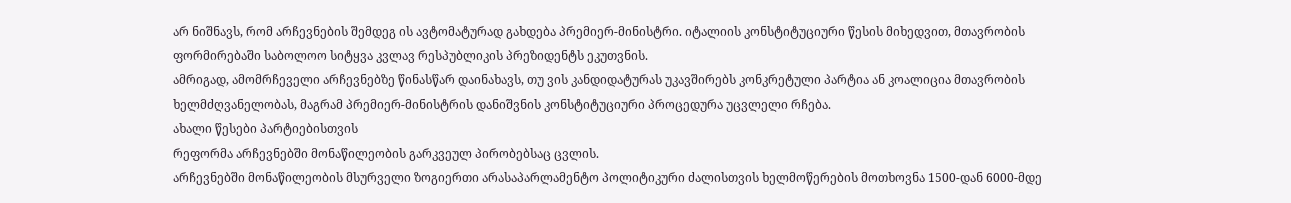არ ნიშნავს, რომ არჩევნების შემდეგ ის ავტომატურად გახდება პრემიერ-მინისტრი. იტალიის კონსტიტუციური წესის მიხედვით, მთავრობის ფორმირებაში საბოლოო სიტყვა კვლავ რესპუბლიკის პრეზიდენტს ეკუთვნის.
ამრიგად, ამომრჩეველი არჩევნებზე წინასწარ დაინახავს, თუ ვის კანდიდატურას უკავშირებს კონკრეტული პარტია ან კოალიცია მთავრობის ხელმძღვანელობას, მაგრამ პრემიერ-მინისტრის დანიშვნის კონსტიტუციური პროცედურა უცვლელი რჩება.
ახალი წესები პარტიებისთვის
რეფორმა არჩევნებში მონაწილეობის გარკვეულ პირობებსაც ცვლის.
არჩევნებში მონაწილეობის მსურველი ზოგიერთი არასაპარლამენტო პოლიტიკური ძალისთვის ხელმოწერების მოთხოვნა 1500-დან 6000-მდე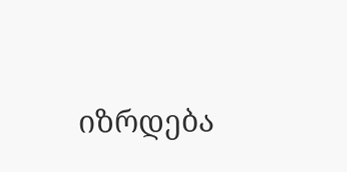იზრდება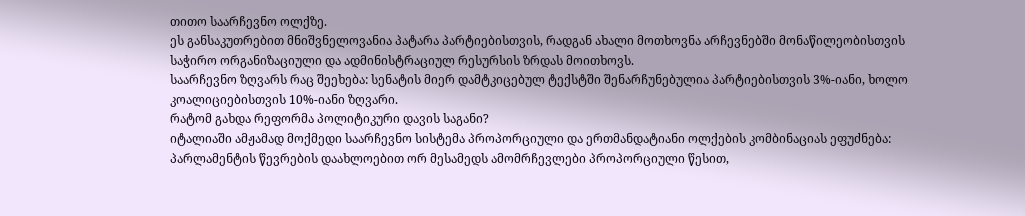თითო საარჩევნო ოლქზე.
ეს განსაკუთრებით მნიშვნელოვანია პატარა პარტიებისთვის, რადგან ახალი მოთხოვნა არჩევნებში მონაწილეობისთვის საჭირო ორგანიზაციული და ადმინისტრაციულ რესურსის ზრდას მოითხოვს.
საარჩევნო ზღვარს რაც შეეხება: სენატის მიერ დამტკიცებულ ტექსტში შენარჩუნებულია პარტიებისთვის 3%-იანი, ხოლო კოალიციებისთვის 10%-იანი ზღვარი.
რატომ გახდა რეფორმა პოლიტიკური დავის საგანი?
იტალიაში ამჟამად მოქმედი საარჩევნო სისტემა პროპორციული და ერთმანდატიანი ოლქების კომბინაციას ეფუძნება: პარლამენტის წევრების დაახლოებით ორ მესამედს ამომრჩევლები პროპორციული წესით,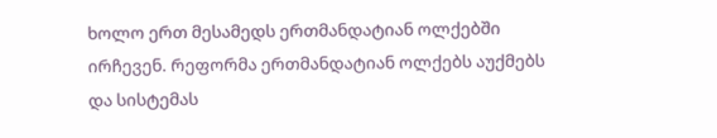ხოლო ერთ მესამედს ერთმანდატიან ოლქებში ირჩევენ. რეფორმა ერთმანდატიან ოლქებს აუქმებს და სისტემას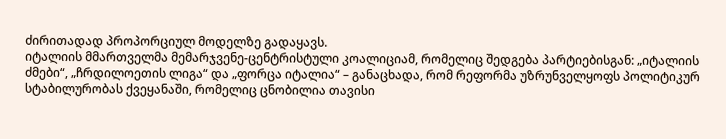ძირითადად პროპორციულ მოდელზე გადაყავს.
იტალიის მმართველმა მემარჯვენე-ცენტრისტული კოალიციამ, რომელიც შედგება პარტიებისგან: „იტალიის ძმები“, „ჩრდილოეთის ლიგა“ და „ფორცა იტალია“ – განაცხადა, რომ რეფორმა უზრუნველყოფს პოლიტიკურ სტაბილურობას ქვეყანაში, რომელიც ცნობილია თავისი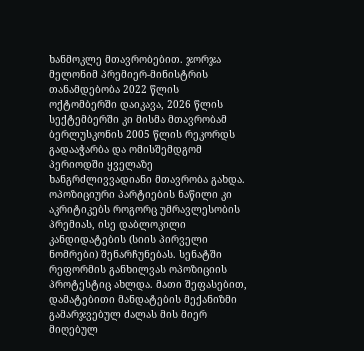ხანმოკლე მთავრობებით. ჯორჯა მელონიმ პრემიერ-მინისტრის თანამდებობა 2022 წლის ოქტომბერში დაიკავა, 2026 წლის სექტემბერში კი მისმა მთავრობამ ბერლუსკონის 2005 წლის რეკორდს გადააჭარბა და ომისშემდგომ პერიოდში ყველაზე ხანგრძლივვადიანი მთავრობა გახდა.
ოპოზიციური პარტიების ნაწილი კი აკრიტიკებს როგორც უმრავლესობის პრემიას, ისე დაბლოკილი კანდიდატების (სიის პირველი ნომრები) შენარჩუნებას. სენატში რეფორმის განხილვას ოპოზიციის პროტესტიც ახლდა. მათი შეფასებით, დამატებითი მანდატების მექანიზმი გამარჯვებულ ძალას მის მიერ მიღებულ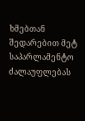ხმებთან შედარებით მეტ საპარლამენტო ძალაუფლებას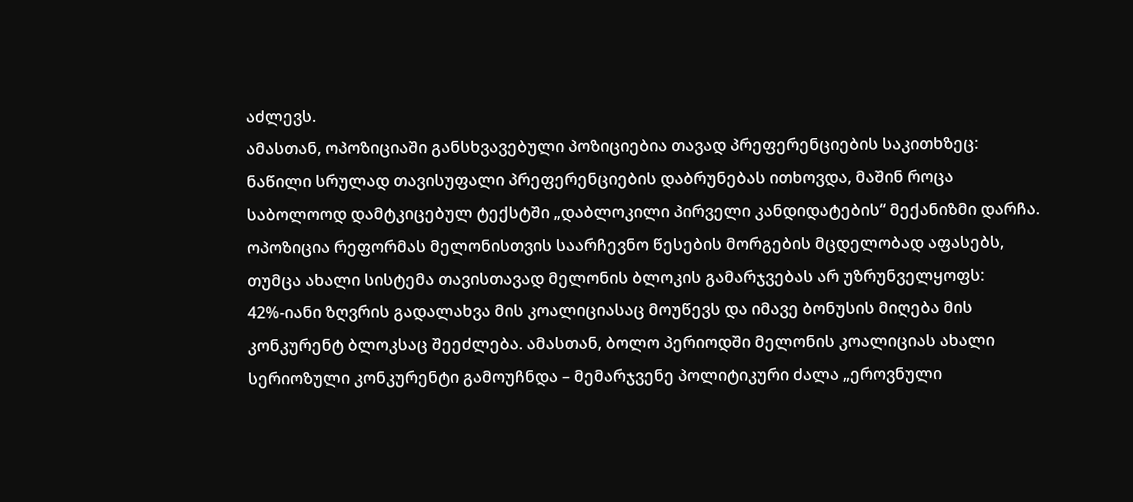აძლევს.
ამასთან, ოპოზიციაში განსხვავებული პოზიციებია თავად პრეფერენციების საკითხზეც: ნაწილი სრულად თავისუფალი პრეფერენციების დაბრუნებას ითხოვდა, მაშინ როცა საბოლოოდ დამტკიცებულ ტექსტში „დაბლოკილი პირველი კანდიდატების“ მექანიზმი დარჩა.
ოპოზიცია რეფორმას მელონისთვის საარჩევნო წესების მორგების მცდელობად აფასებს, თუმცა ახალი სისტემა თავისთავად მელონის ბლოკის გამარჯვებას არ უზრუნველყოფს: 42%-იანი ზღვრის გადალახვა მის კოალიციასაც მოუწევს და იმავე ბონუსის მიღება მის კონკურენტ ბლოკსაც შეეძლება. ამასთან, ბოლო პერიოდში მელონის კოალიციას ახალი სერიოზული კონკურენტი გამოუჩნდა – მემარჯვენე პოლიტიკური ძალა „ეროვნული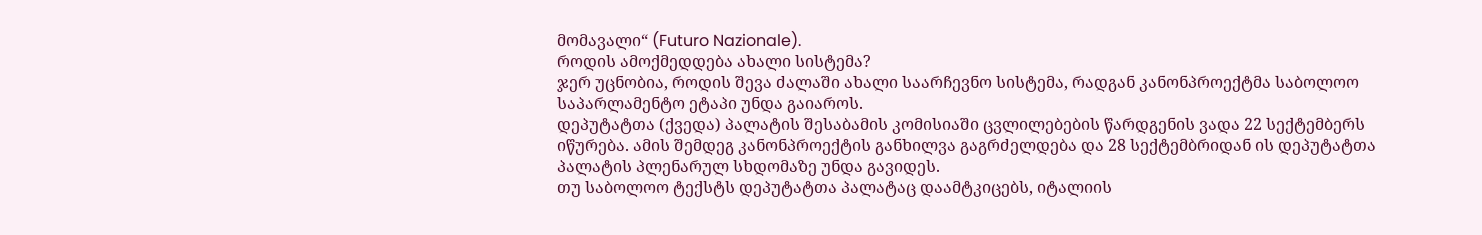მომავალი“ (Futuro Nazionale).
როდის ამოქმედდება ახალი სისტემა?
ჯერ უცნობია, როდის შევა ძალაში ახალი საარჩევნო სისტემა, რადგან კანონპროექტმა საბოლოო საპარლამენტო ეტაპი უნდა გაიაროს.
დეპუტატთა (ქვედა) პალატის შესაბამის კომისიაში ცვლილებების წარდგენის ვადა 22 სექტემბერს იწურება. ამის შემდეგ კანონპროექტის განხილვა გაგრძელდება და 28 სექტემბრიდან ის დეპუტატთა პალატის პლენარულ სხდომაზე უნდა გავიდეს.
თუ საბოლოო ტექსტს დეპუტატთა პალატაც დაამტკიცებს, იტალიის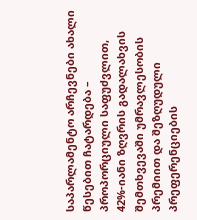საპარლამენტო არჩევნები ახალი წესებით ჩატარდება – პროპორციული საფუძვლით, 42%-იანი ზღვრის გადალახვის შემთხვევაში უმრავლესობის პრემიით და შეზღუდული პრეფერენციების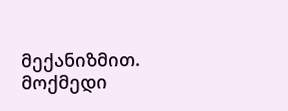მექანიზმით.
მოქმედი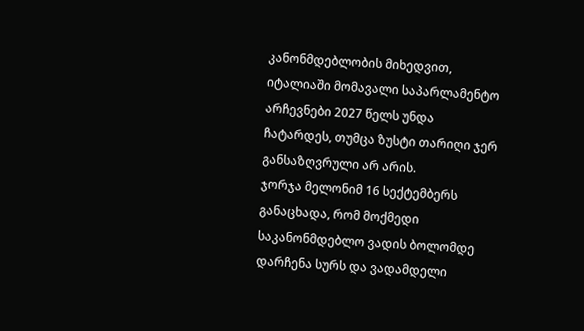კანონმდებლობის მიხედვით, იტალიაში მომავალი საპარლამენტო არჩევნები 2027 წელს უნდა ჩატარდეს, თუმცა ზუსტი თარიღი ჯერ განსაზღვრული არ არის.
ჯორჯა მელონიმ 16 სექტემბერს განაცხადა, რომ მოქმედი საკანონმდებლო ვადის ბოლომდე დარჩენა სურს და ვადამდელი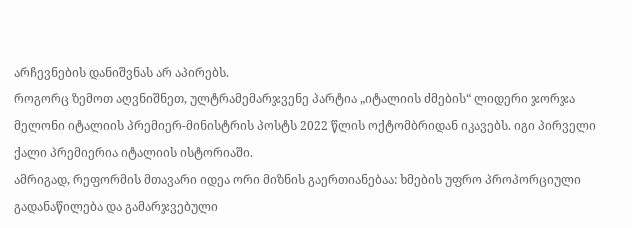არჩევნების დანიშვნას არ აპირებს.
როგორც ზემოთ აღვნიშნეთ, ულტრამემარჯვენე პარტია „იტალიის ძმების“ ლიდერი ჯორჯა მელონი იტალიის პრემიერ-მინისტრის პოსტს 2022 წლის ოქტომბრიდან იკავებს. იგი პირველი ქალი პრემიერია იტალიის ისტორიაში.
ამრიგად, რეფორმის მთავარი იდეა ორი მიზნის გაერთიანებაა: ხმების უფრო პროპორციული გადანაწილება და გამარჯვებული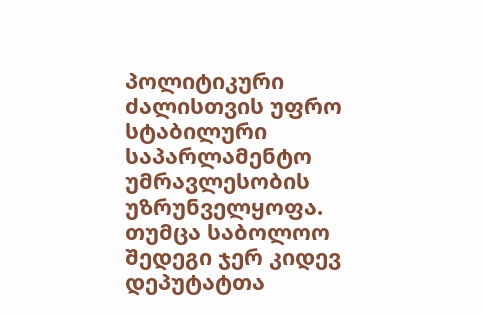პოლიტიკური ძალისთვის უფრო სტაბილური საპარლამენტო უმრავლესობის უზრუნველყოფა. თუმცა საბოლოო შედეგი ჯერ კიდევ დეპუტატთა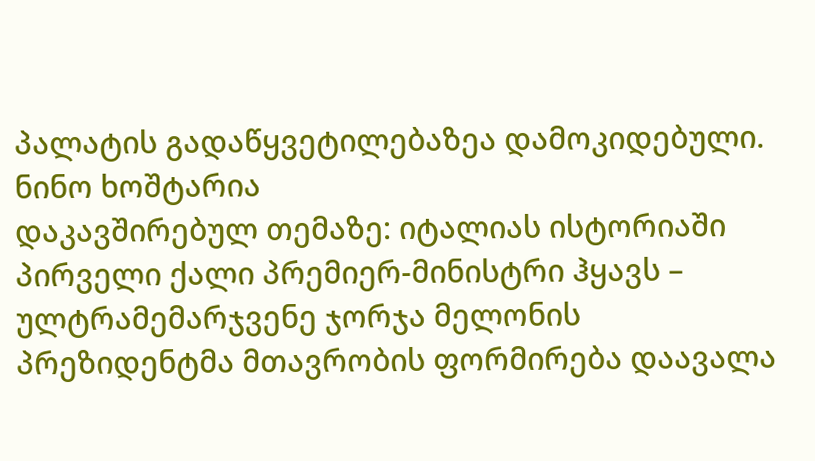პალატის გადაწყვეტილებაზეა დამოკიდებული.
ნინო ხოშტარია
დაკავშირებულ თემაზე: იტალიას ისტორიაში პირველი ქალი პრემიერ-მინისტრი ჰყავს – ულტრამემარჯვენე ჯორჯა მელონის პრეზიდენტმა მთავრობის ფორმირება დაავალა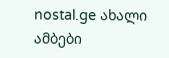nostal.ge ახალი ამბები